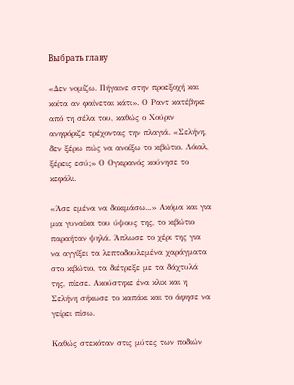Выбрать главу

«Δεν νομίζω. Πήγαινε στην προεξοχή και κοίτα αν φαίνεται κάτι». Ο Ραντ κατέβηκε από τη σέλα του, καθώς ο Χούριν ανηφόριζε τρέχοντας την πλαγιά. «Σελήνη, δεν ξέρω πώς να ανοίξω το κιβώτιο. Λόιαλ, ξέρεις εσύ;» Ο Ογκιρανός κούνησε το κεφάλι.

«Άσε εμένα να δοκιμάσω...» Ακόμα και για μια γυναίκα του ύψους της, το κιβώτιο παραήταν ψηλά. Άπλωσε το χέρι της για να αγγίξει τα λεπτοδουλεμένα χαράγματα στο κιβώτιο, τα διέτρεξε με τα δάχτυλά της, πίεσε. Ακούστηκε ένα κλικ και η Σελήνη σήκωσε το καπάκι και το άφησε να γείρει πίσω.

Καθώς στεκόταν στις μύτες των ποδιών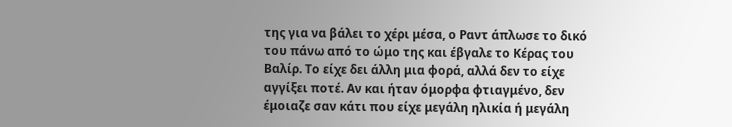της για να βάλει το χέρι μέσα, ο Ραντ άπλωσε το δικό του πάνω από το ώμο της και έβγαλε το Κέρας του Βαλίρ. Το είχε δει άλλη μια φορά, αλλά δεν το είχε αγγίξει ποτέ. Αν και ήταν όμορφα φτιαγμένο, δεν έμοιαζε σαν κάτι που είχε μεγάλη ηλικία ή μεγάλη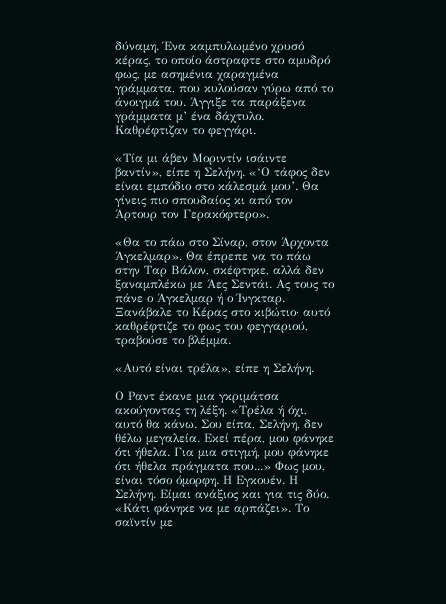δύναμη. Ένα καμπυλωμένο χρυσό κέρας, το οποίο άστραφτε στο αμυδρό φως, με ασημένια χαραγμένα γράμματα, που κυλούσαν γύρω από το άνοιγμά του. Άγγιξε τα παράξενα γράμματα μ’ ένα δάχτυλο. Καθρέφτιζαν το φεγγάρι.

«Τία μι άβεν Μοριντίν ισάιντε βαντίν», είπε η Σελήνη. «‘Ο τάφος δεν είναι εμπόδιο στο κάλεσμά μου’. Θα γίνεις πιο σπουδαίος κι από τον Άρτουρ τον Γερακόφτερο».

«Θα το πάω στο Σίναρ, στον Άρχοντα Άγκελμαρ». Θα έπρεπε να το πάω στην Ταρ Βάλον, σκέφτηκε, αλλά δεν ξαναμπλέκω με Άες Σεντάι. Ας τους το πάνε ο Άγκελμαρ ή ο Ίνγκταρ. Ξανάβαλε το Κέρας στο κιβώτιο· αυτό καθρέφτιζε το φως του φεγγαριού, τραβούσε το βλέμμα.

«Αυτό είναι τρέλα», είπε η Σελήνη.

Ο Ραντ έκανε μια γκριμάτσα ακούγοντας τη λέξη. «Τρέλα ή όχι, αυτό θα κάνω. Σου είπα, Σελήνη, δεν θέλω μεγαλεία. Εκεί πέρα, μου φάνηκε ότι ήθελα. Για μια στιγμή, μου φάνηκε ότι ήθελα πράγματα που...» Φως μου, είναι τόσο όμορφη. Η Εγκουέν. Η Σελήνη. Είμαι ανάξιος και για τις δύο. «Κάτι φάνηκε να με αρπάζει». Το σαϊντίν με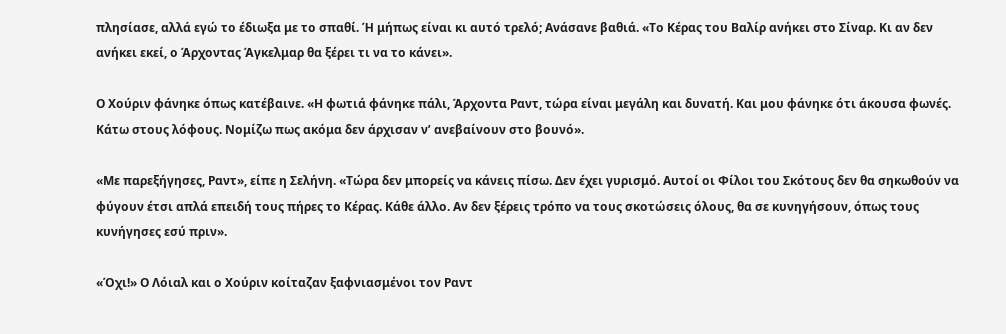πλησίασε, αλλά εγώ το έδιωξα με το σπαθί. Ή μήπως είναι κι αυτό τρελό; Ανάσανε βαθιά. «Το Κέρας του Βαλίρ ανήκει στο Σίναρ. Κι αν δεν ανήκει εκεί, ο Άρχοντας Άγκελμαρ θα ξέρει τι να το κάνει».

Ο Χούριν φάνηκε όπως κατέβαινε. «Η φωτιά φάνηκε πάλι, Άρχοντα Ραντ, τώρα είναι μεγάλη και δυνατή. Και μου φάνηκε ότι άκουσα φωνές. Κάτω στους λόφους. Νομίζω πως ακόμα δεν άρχισαν ν’ ανεβαίνουν στο βουνό».

«Με παρεξήγησες, Ραντ», είπε η Σελήνη. «Τώρα δεν μπορείς να κάνεις πίσω. Δεν έχει γυρισμό. Αυτοί οι Φίλοι του Σκότους δεν θα σηκωθούν να φύγουν έτσι απλά επειδή τους πήρες το Κέρας. Κάθε άλλο. Αν δεν ξέρεις τρόπο να τους σκοτώσεις όλους, θα σε κυνηγήσουν, όπως τους κυνήγησες εσύ πριν».

«Όχι!» Ο Λόιαλ και ο Χούριν κοίταζαν ξαφνιασμένοι τον Ραντ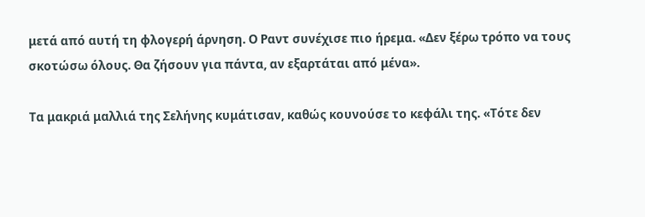μετά από αυτή τη φλογερή άρνηση. Ο Ραντ συνέχισε πιο ήρεμα. «Δεν ξέρω τρόπο να τους σκοτώσω όλους. Θα ζήσουν για πάντα, αν εξαρτάται από μένα».

Τα μακριά μαλλιά της Σελήνης κυμάτισαν, καθώς κουνούσε το κεφάλι της. «Τότε δεν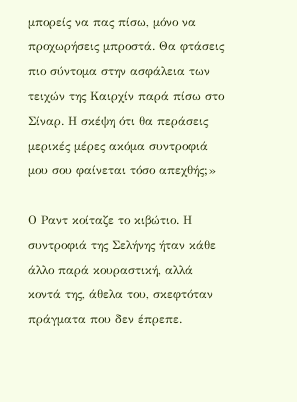μπορείς να πας πίσω, μόνο να προχωρήσεις μπροστά. Θα φτάσεις πιο σύντομα στην ασφάλεια των τειχών της Καιρχίν παρά πίσω στο Σίναρ. Η σκέψη ότι θα περάσεις μερικές μέρες ακόμα συντροφιά μου σου φαίνεται τόσο απεχθής;»

Ο Ραντ κοίταζε το κιβώτιο. Η συντροφιά της Σελήνης ήταν κάθε άλλο παρά κουραστική, αλλά κοντά της, άθελα του, σκεφτόταν πράγματα που δεν έπρεπε.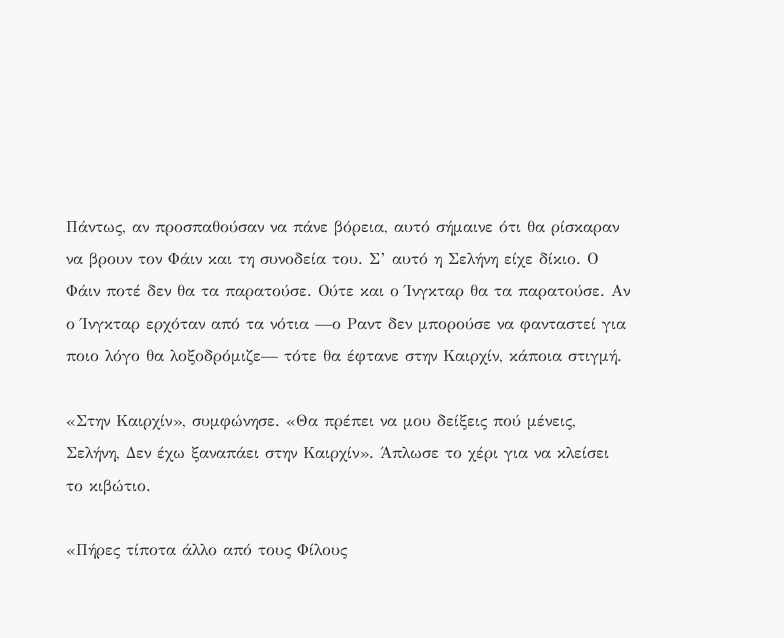Πάντως, αν προσπαθούσαν να πάνε βόρεια, αυτό σήμαινε ότι θα ρίσκαραν να βρουν τον Φάιν και τη συνοδεία του. Σ’ αυτό η Σελήνη είχε δίκιο. Ο Φάιν ποτέ δεν θα τα παρατούσε. Ούτε και ο Ίνγκταρ θα τα παρατούσε. Αν ο Ίνγκταρ ερχόταν από τα νότια —ο Ραντ δεν μπορούσε να φανταστεί για ποιο λόγο θα λοξοδρόμιζε— τότε θα έφτανε στην Καιρχίν, κάποια στιγμή.

«Στην Καιρχίν», συμφώνησε. «Θα πρέπει να μου δείξεις πού μένεις, Σελήνη, Δεν έχω ξαναπάει στην Καιρχίν». Άπλωσε το χέρι για να κλείσει το κιβώτιο.

«Πήρες τίποτα άλλο από τους Φίλους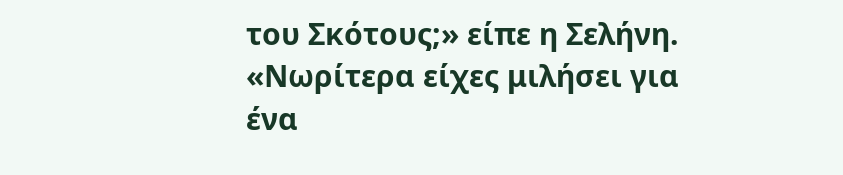του Σκότους;» είπε η Σελήνη. «Νωρίτερα είχες μιλήσει για ένα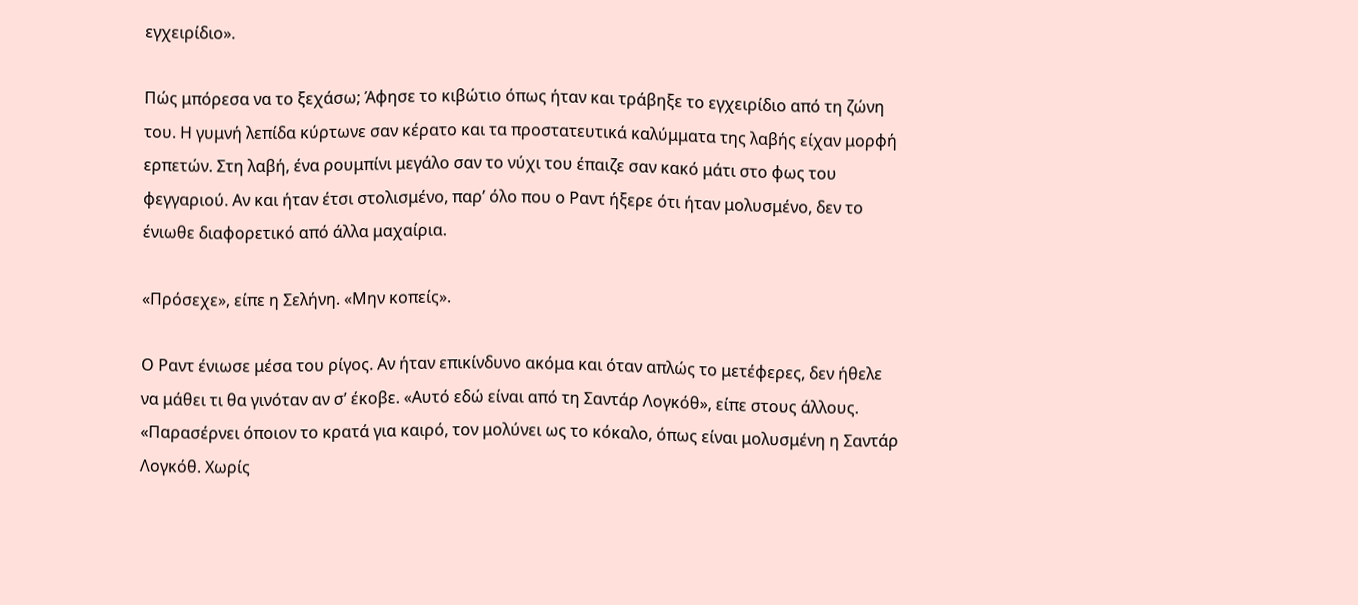εγχειρίδιο».

Πώς μπόρεσα να το ξεχάσω; Άφησε το κιβώτιο όπως ήταν και τράβηξε το εγχειρίδιο από τη ζώνη του. Η γυμνή λεπίδα κύρτωνε σαν κέρατο και τα προστατευτικά καλύμματα της λαβής είχαν μορφή ερπετών. Στη λαβή, ένα ρουμπίνι μεγάλο σαν το νύχι του έπαιζε σαν κακό μάτι στο φως του φεγγαριού. Αν και ήταν έτσι στολισμένο, παρ’ όλο που ο Ραντ ήξερε ότι ήταν μολυσμένο, δεν το ένιωθε διαφορετικό από άλλα μαχαίρια.

«Πρόσεχε», είπε η Σελήνη. «Μην κοπείς».

Ο Ραντ ένιωσε μέσα του ρίγος. Αν ήταν επικίνδυνο ακόμα και όταν απλώς το μετέφερες, δεν ήθελε να μάθει τι θα γινόταν αν σ’ έκοβε. «Αυτό εδώ είναι από τη Σαντάρ Λογκόθ», είπε στους άλλους. «Παρασέρνει όποιον το κρατά για καιρό, τον μολύνει ως το κόκαλο, όπως είναι μολυσμένη η Σαντάρ Λογκόθ. Χωρίς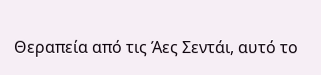Θεραπεία από τις Άες Σεντάι, αυτό το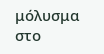μόλυσμα στο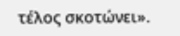τέλος σκοτώνει».